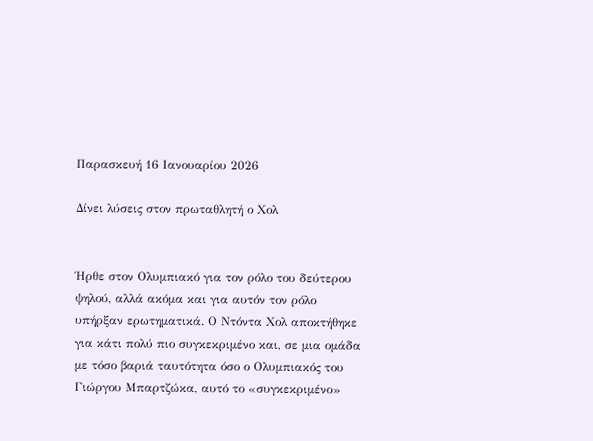Παρασκευή 16 Ιανουαρίου 2026

Δίνει λύσεις στον πρωταθλητή ο Χολ


Ήρθε στον Ολυμπιακό για τον ρόλο του δεύτερου ψηλού, αλλά ακόμα και για αυτόν τον ρόλο υπήρξαν ερωτηματικά. Ο Ντόντα Χολ αποκτήθηκε για κάτι πολύ πιο συγκεκριμένο και, σε μια ομάδα με τόσο βαριά ταυτότητα όσο ο Ολυμπιακός του Γιώργου Μπαρτζώκα, αυτό το «συγκεκριμένο»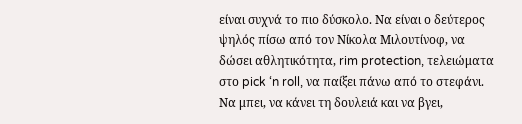είναι συχνά το πιο δύσκολο. Να είναι ο δεύτερος ψηλός πίσω από τον Νίκολα Μιλουτίνοφ, να δώσει αθλητικότητα, rim protection, τελειώματα στο pick ‘n roll, να παίξει πάνω από το στεφάνι. Να μπει, να κάνει τη δουλειά και να βγει,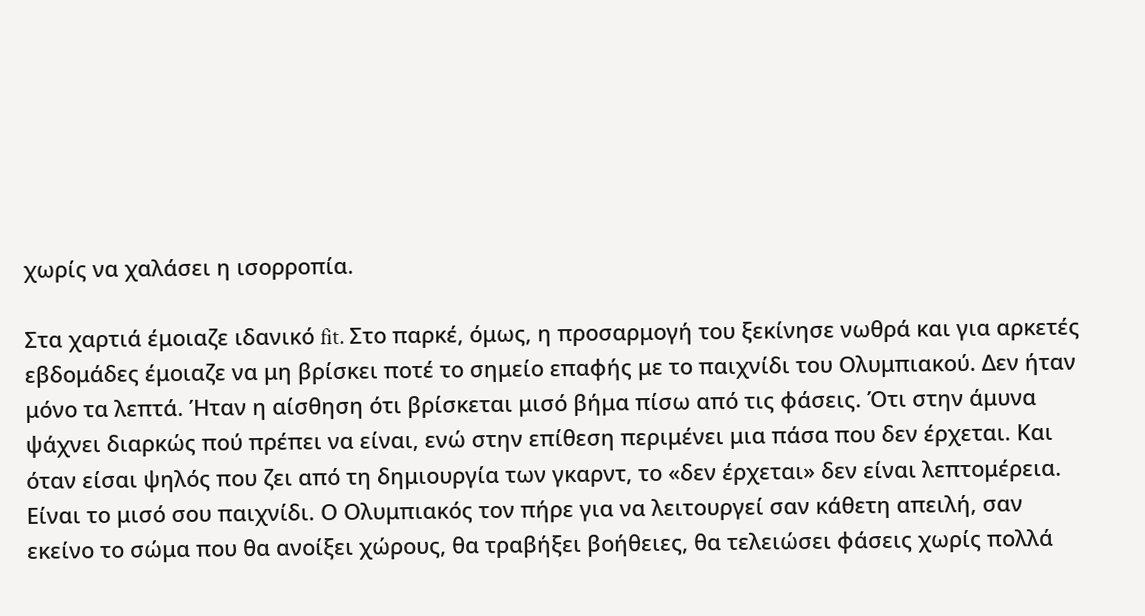χωρίς να χαλάσει η ισορροπία.

Στα χαρτιά έμοιαζε ιδανικό fit. Στο παρκέ, όμως, η προσαρμογή του ξεκίνησε νωθρά και για αρκετές εβδομάδες έμοιαζε να μη βρίσκει ποτέ το σημείο επαφής με το παιχνίδι του Ολυμπιακού. Δεν ήταν μόνο τα λεπτά. Ήταν η αίσθηση ότι βρίσκεται μισό βήμα πίσω από τις φάσεις. Ότι στην άμυνα ψάχνει διαρκώς πού πρέπει να είναι, ενώ στην επίθεση περιμένει μια πάσα που δεν έρχεται. Και όταν είσαι ψηλός που ζει από τη δημιουργία των γκαρντ, το «δεν έρχεται» δεν είναι λεπτομέρεια. Είναι το μισό σου παιχνίδι. Ο Ολυμπιακός τον πήρε για να λειτουργεί σαν κάθετη απειλή, σαν εκείνο το σώμα που θα ανοίξει χώρους, θα τραβήξει βοήθειες, θα τελειώσει φάσεις χωρίς πολλά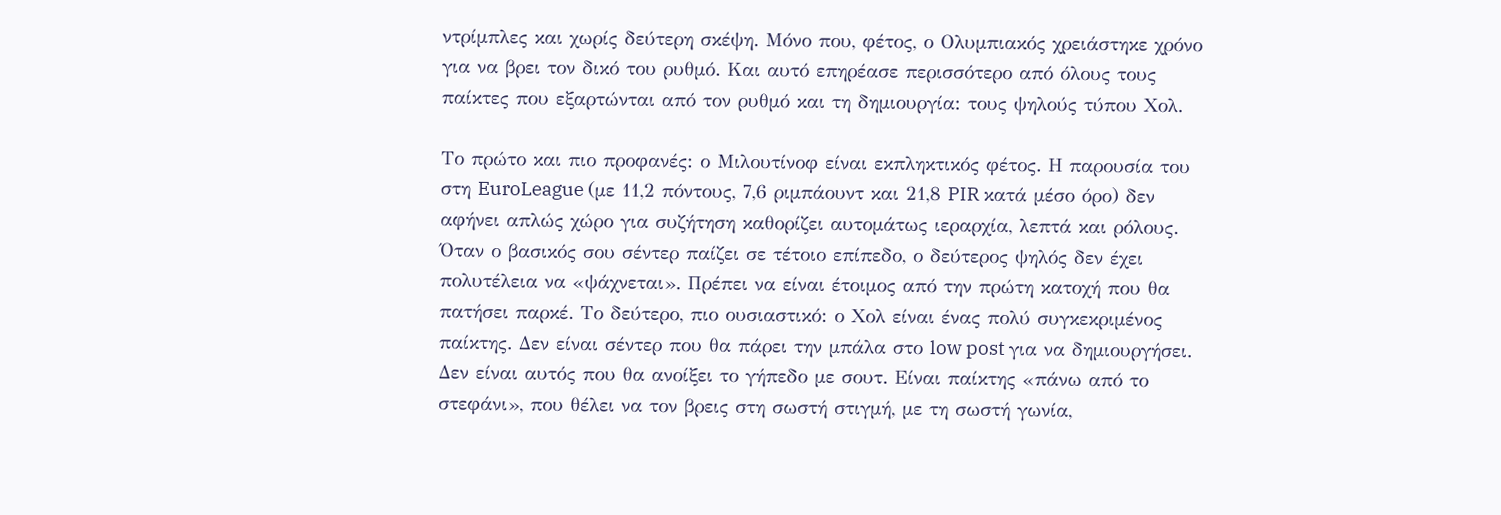ντρίμπλες και χωρίς δεύτερη σκέψη. Μόνο που, φέτος, ο Ολυμπιακός χρειάστηκε χρόνο για να βρει τον δικό του ρυθμό. Και αυτό επηρέασε περισσότερο από όλους τους παίκτες που εξαρτώνται από τον ρυθμό και τη δημιουργία: τους ψηλούς τύπου Χολ.

Το πρώτο και πιο προφανές: ο Μιλουτίνοφ είναι εκπληκτικός φέτος. Η παρουσία του στη EuroLeague (με 11,2 πόντους, 7,6 ριμπάουντ και 21,8 PIR κατά μέσο όρο) δεν αφήνει απλώς χώρο για συζήτηση καθορίζει αυτομάτως ιεραρχία, λεπτά και ρόλους. Όταν ο βασικός σου σέντερ παίζει σε τέτοιο επίπεδο, ο δεύτερος ψηλός δεν έχει πολυτέλεια να «ψάχνεται». Πρέπει να είναι έτοιμος από την πρώτη κατοχή που θα πατήσει παρκέ. Το δεύτερο, πιο ουσιαστικό: ο Χολ είναι ένας πολύ συγκεκριμένος παίκτης. Δεν είναι σέντερ που θα πάρει την μπάλα στο low post για να δημιουργήσει. Δεν είναι αυτός που θα ανοίξει το γήπεδο με σουτ. Είναι παίκτης «πάνω από το στεφάνι», που θέλει να τον βρεις στη σωστή στιγμή, με τη σωστή γωνία,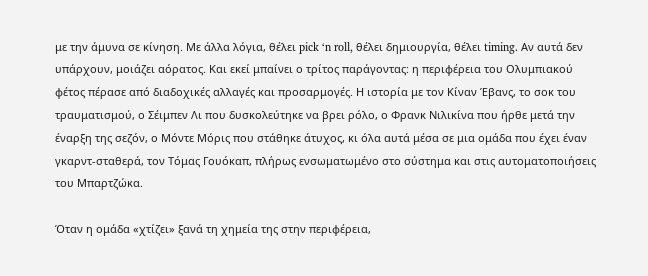με την άμυνα σε κίνηση. Με άλλα λόγια, θέλει pick ‘n roll, θέλει δημιουργία, θέλει timing. Αν αυτά δεν υπάρχουν, μοιάζει αόρατος. Και εκεί μπαίνει ο τρίτος παράγοντας: η περιφέρεια του Ολυμπιακού φέτος πέρασε από διαδοχικές αλλαγές και προσαρμογές. Η ιστορία με τον Κίναν Έβανς, το σοκ του τραυματισμού, ο Σέιμπεν Λι που δυσκολεύτηκε να βρει ρόλο, ο Φρανκ Νιλικίνα που ήρθε μετά την έναρξη της σεζόν, ο Μόντε Μόρις που στάθηκε άτυχος, κι όλα αυτά μέσα σε μια ομάδα που έχει έναν γκαρντ-σταθερά, τον Τόμας Γουόκαπ, πλήρως ενσωματωμένο στο σύστημα και στις αυτοματοποιήσεις του Μπαρτζώκα.

Όταν η ομάδα «χτίζει» ξανά τη χημεία της στην περιφέρεια,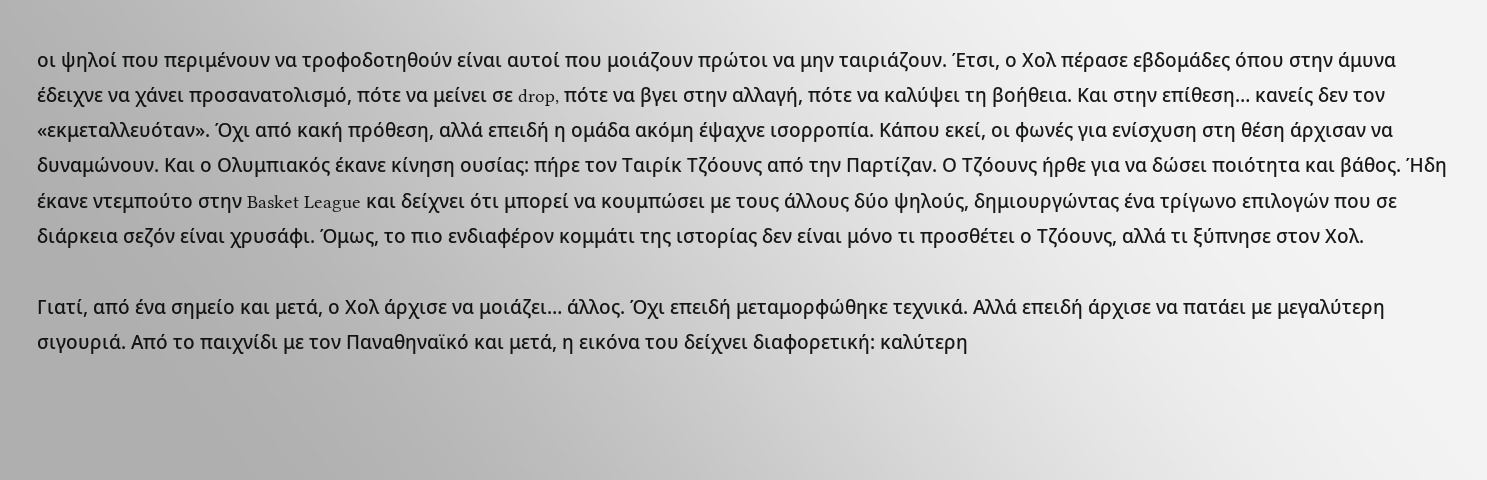οι ψηλοί που περιμένουν να τροφοδοτηθούν είναι αυτοί που μοιάζουν πρώτοι να μην ταιριάζουν. Έτσι, ο Χολ πέρασε εβδομάδες όπου στην άμυνα έδειχνε να χάνει προσανατολισμό, πότε να μείνει σε drop, πότε να βγει στην αλλαγή, πότε να καλύψει τη βοήθεια. Και στην επίθεση… κανείς δεν τον «εκμεταλλευόταν». Όχι από κακή πρόθεση, αλλά επειδή η ομάδα ακόμη έψαχνε ισορροπία. Κάπου εκεί, οι φωνές για ενίσχυση στη θέση άρχισαν να δυναμώνουν. Και ο Ολυμπιακός έκανε κίνηση ουσίας: πήρε τον Ταιρίκ Τζόουνς από την Παρτίζαν. Ο Τζόουνς ήρθε για να δώσει ποιότητα και βάθος. Ήδη έκανε ντεμπούτο στην Basket League και δείχνει ότι μπορεί να κουμπώσει με τους άλλους δύο ψηλούς, δημιουργώντας ένα τρίγωνο επιλογών που σε διάρκεια σεζόν είναι χρυσάφι. Όμως, το πιο ενδιαφέρον κομμάτι της ιστορίας δεν είναι μόνο τι προσθέτει ο Τζόουνς, αλλά τι ξύπνησε στον Χολ.

Γιατί, από ένα σημείο και μετά, ο Χολ άρχισε να μοιάζει… άλλος. Όχι επειδή μεταμορφώθηκε τεχνικά. Αλλά επειδή άρχισε να πατάει με μεγαλύτερη σιγουριά. Από το παιχνίδι με τον Παναθηναϊκό και μετά, η εικόνα του δείχνει διαφορετική: καλύτερη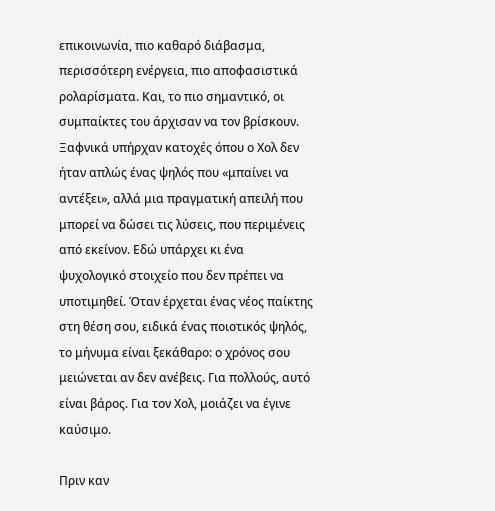επικοινωνία, πιο καθαρό διάβασμα, περισσότερη ενέργεια, πιο αποφασιστικά ρολαρίσματα. Και, το πιο σημαντικό, οι συμπαίκτες του άρχισαν να τον βρίσκουν. Ξαφνικά υπήρχαν κατοχές όπου ο Χολ δεν ήταν απλώς ένας ψηλός που «μπαίνει να αντέξει», αλλά μια πραγματική απειλή που μπορεί να δώσει τις λύσεις, που περιμένεις από εκείνον. Εδώ υπάρχει κι ένα ψυχολογικό στοιχείο που δεν πρέπει να υποτιμηθεί. Όταν έρχεται ένας νέος παίκτης στη θέση σου, ειδικά ένας ποιοτικός ψηλός, το μήνυμα είναι ξεκάθαρο: ο χρόνος σου μειώνεται αν δεν ανέβεις. Για πολλούς, αυτό είναι βάρος. Για τον Χολ, μοιάζει να έγινε καύσιμο.

Πριν καν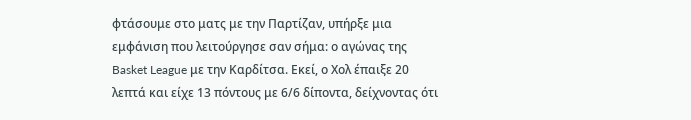φτάσουμε στο ματς με την Παρτίζαν, υπήρξε μια εμφάνιση που λειτούργησε σαν σήμα: ο αγώνας της Basket League με την Καρδίτσα. Εκεί, ο Χολ έπαιξε 20 λεπτά και είχε 13 πόντους με 6/6 δίποντα, δείχνοντας ότι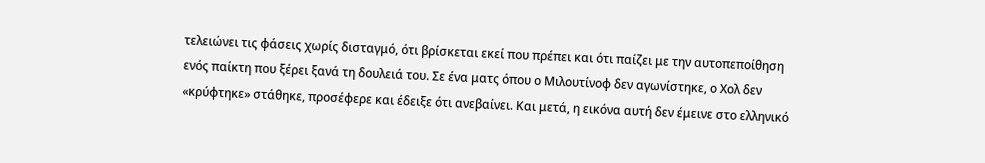τελειώνει τις φάσεις χωρίς δισταγμό, ότι βρίσκεται εκεί που πρέπει και ότι παίζει με την αυτοπεποίθηση ενός παίκτη που ξέρει ξανά τη δουλειά του. Σε ένα ματς όπου ο Μιλουτίνοφ δεν αγωνίστηκε, ο Χολ δεν «κρύφτηκε» στάθηκε, προσέφερε και έδειξε ότι ανεβαίνει. Και μετά, η εικόνα αυτή δεν έμεινε στο ελληνικό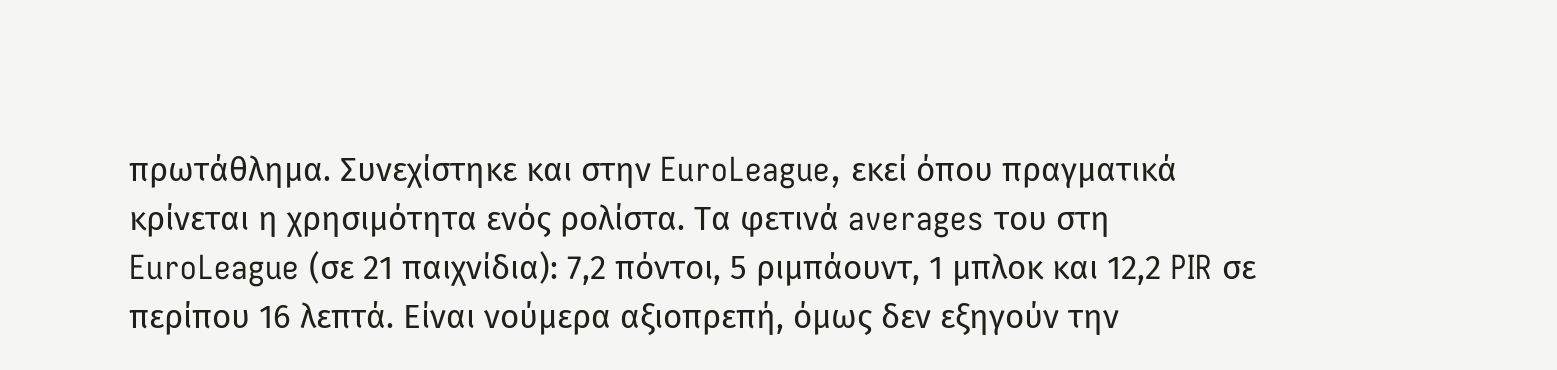πρωτάθλημα. Συνεχίστηκε και στην EuroLeague, εκεί όπου πραγματικά κρίνεται η χρησιμότητα ενός ρολίστα. Τα φετινά averages του στη EuroLeague (σε 21 παιχνίδια): 7,2 πόντοι, 5 ριμπάουντ, 1 μπλοκ και 12,2 PIR σε περίπου 16 λεπτά. Είναι νούμερα αξιοπρεπή, όμως δεν εξηγούν την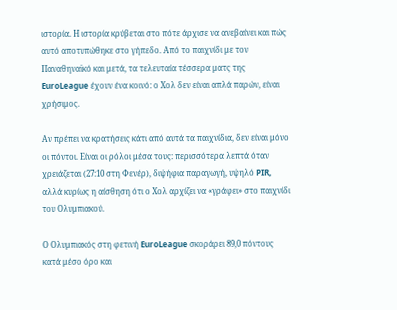ιστορία. Η ιστορία κρύβεται στο πότε άρχισε να ανεβαίνει και πώς αυτό αποτυπώθηκε στο γήπεδο. Από το παιχνίδι με τον Παναθηναϊκό και μετά, τα τελευταία τέσσερα ματς της EuroLeague έχουν ένα κοινό: ο Χολ δεν είναι απλά παρών, είναι χρήσιμος.

Αν πρέπει να κρατήσεις κάτι από αυτά τα παιχνίδια, δεν είναι μόνο οι πόντοι. Είναι οι ρόλοι μέσα τους: περισσότερα λεπτά όταν χρειάζεται (27:10 στη Φενέρ), διψήφια παραγωγή, υψηλό PIR, αλλά κυρίως η αίσθηση ότι ο Χολ αρχίζει να «γράφει» στο παιχνίδι του Ολυμπιακού.

Ο Ολυμπιακός στη φετινή EuroLeague σκοράρει 89,0 πόντους κατά μέσο όρο και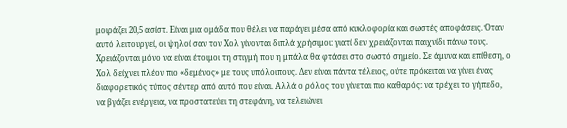μοιράζει 20,5 ασίστ. Είναι μια ομάδα που θέλει να παράγει μέσα από κυκλοφορία και σωστές αποφάσεις. Όταν αυτό λειτουργεί, οι ψηλοί σαν τον Χολ γίνονται διπλά χρήσιμοι: γιατί δεν χρειάζονται παιχνίδι πάνω τους. Χρειάζονται μόνο να είναι έτοιμοι τη στιγμή που η μπάλα θα φτάσει στο σωστό σημείο. Σε άμυνα και επίθεση, ο Χολ δείχνει πλέον πιο «δεμένος» με τους υπόλοιπους. Δεν είναι πάντα τέλειος, ούτε πρόκειται να γίνει ένας διαφορετικός τύπος σέντερ από αυτό που είναι. Αλλά ο ρόλος του γίνεται πιο καθαρός: να τρέχει το γήπεδο, να βγάζει ενέργεια, να προστατεύει τη στεφάνη, να τελειώνει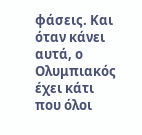φάσεις. Και όταν κάνει αυτά, ο Ολυμπιακός έχει κάτι που όλοι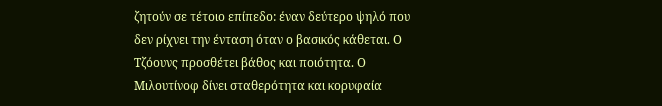ζητούν σε τέτοιο επίπεδο: έναν δεύτερο ψηλό που δεν ρίχνει την ένταση όταν ο βασικός κάθεται. Ο Τζόουνς προσθέτει βάθος και ποιότητα. Ο Μιλουτίνοφ δίνει σταθερότητα και κορυφαία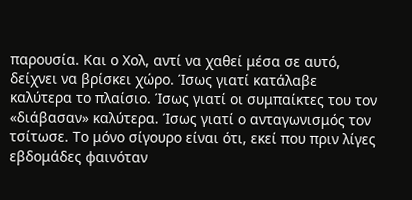παρουσία. Και ο Χολ, αντί να χαθεί μέσα σε αυτό, δείχνει να βρίσκει χώρο. Ίσως γιατί κατάλαβε καλύτερα το πλαίσιο. Ίσως γιατί οι συμπαίκτες του τον «διάβασαν» καλύτερα. Ίσως γιατί ο ανταγωνισμός τον τσίτωσε. Το μόνο σίγουρο είναι ότι, εκεί που πριν λίγες εβδομάδες φαινόταν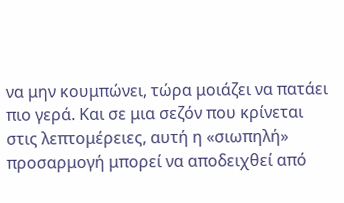να μην κουμπώνει, τώρα μοιάζει να πατάει πιο γερά. Και σε μια σεζόν που κρίνεται στις λεπτομέρειες, αυτή η «σιωπηλή» προσαρμογή μπορεί να αποδειχθεί από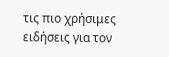τις πιο χρήσιμες ειδήσεις για τον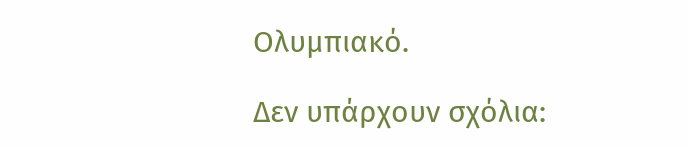Ολυμπιακό.

Δεν υπάρχουν σχόλια: